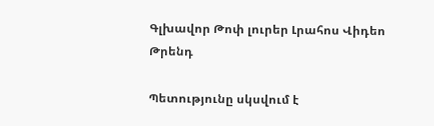Գլխավոր Թոփ լուրեր Լրահոս Վիդեո Թրենդ

Պետությունը սկսվում է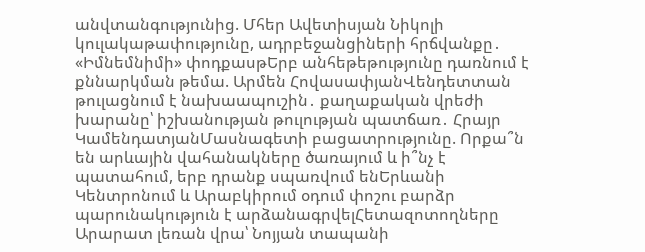անվտանգությունից. Մհեր Ավետիսյան Նիկոլի կուլակաթափությունը, ադրբեջանցիների հրճվանքը․ «Իմնեմնիմի» փոդքասթԵրբ անհեթեթությունը դառնում է քննարկման թեմա. Արմեն ՀովասափյանՎենդետտան թուլացնում է նախաապուշին․ քաղաքական վրեժի խարանը՝ իշխանության թուլության պատճառ․ Հրայր ԿամենդատյանՄասնագետի բացատրությունը. Որքա՞ն են արևային վահանակները ծառայում և ի՞նչ է պատահում, երբ դրանք սպառվում ենԵրևանի Կենտրոնում և Արաբկիրում օդում փոշու բարձր պարունակություն է արձանագրվելՀետազոտողները Արարատ լեռան վրա՝ Նոյյան տապանի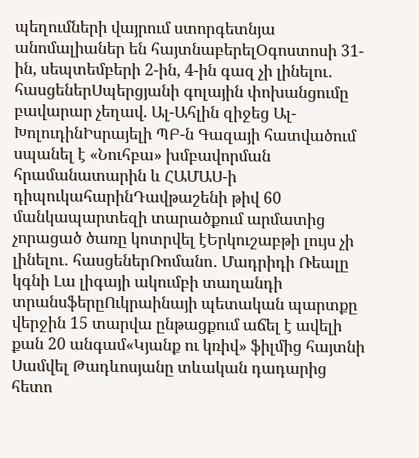պեղումների վայրում ստորգետնյա անոմալիաներ են հայտնաբերելՕգոստոսի 31-ին, սեպտեմբերի 2-ին, 4-ին գազ չի լինելու․ հասցեներՍպերցյանի գոլային փոխանցումը բավարար չեղավ. Ալ-Ահլին զիջեց Ալ-ԽոլուդինԻսրայելի ՊԲ-ն Գազայի հատվածում սպանել է «Նուհբա» խմբավորման հրամանատարին և ՀԱՄԱՍ-ի դիպուկահարինԴավթաշենի թիվ 60 մանկապարտեզի տարածքում արմատից չորացած ծառը կոտրվել էԵրկուշաբթի լույս չի լինելու․ հասցեներՌոմանո․ Մադրիդի Ռեալը կգնի Լա լիգայի ակումբի տաղանդի տրանսֆերըՈւկրաինայի պետական պարտքը վերջին 15 տարվա ընթացքում աճել է ավելի քան 20 անգամ«Կյանք ու կռիվ» ֆիլմից հայտնի Սամվել Թադևոսյանը տևական դադարից հետո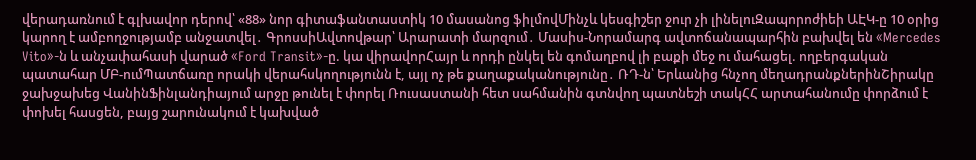վերադառնում է գլխավոր դերով՝ «88» նոր գիտաֆանտաստիկ 10 մասանոց ֆիլմովՄինչև կեսգիշեր ջուր չի լինելուԶապորոժիեի ԱԷԿ-ը 10 օրից կարող է ամբողջությամբ անջատվել․ ԳրոսսիԱվտովթար՝ Արարատի մարզում․ Մասիս-Նորամարգ ավտոճանապարհին բախվել են «Mercedes Vito»-ն և անչափահասի վարած «Ford Transit»-ը. կա վիրավորՀայր և որդի ընկել են գոմաղբով լի բաքի մեջ ու մահացել. ողբերգական պատահար ՄԲ-ումՊատճառը որակի վերահսկողությունն է, այլ ոչ թե քաղաքականությունը․ ՌԴ-ն՝ Երևանից հնչող մեղադրանքներինՇիրակը ջախջախեց ՎանինՖինլանդիայում արջը թունել է փորել Ռուսաստանի հետ սահմանին գտնվող պատնեշի տակՀՀ արտահանումը փորձում է փոխել հասցեն, բայց շարունակում է կախված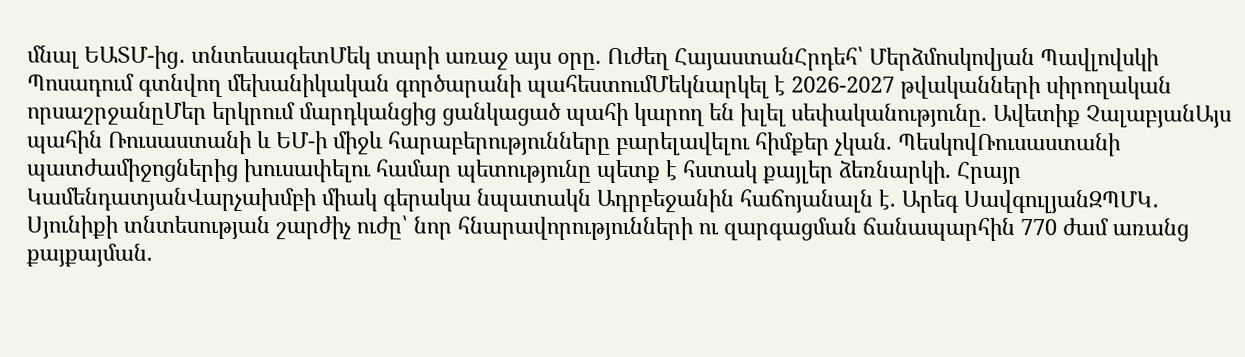մնալ ԵԱՏՄ-ից․ տնտեսագետՄեկ տարի առաջ այս օրը. Ուժեղ ՀայաստանՀրդեհ՝ Մերձմոսկովյան Պավլովսկի Պոսադում գտնվող մեխանիկական գործարանի պահեստումՄեկնարկել է 2026-2027 թվականների սիրողական որսաշրջանըՄեր երկրում մարդկանցից ցանկացած պահի կարող են խլել սեփականությունը. Ավետիք ՉալաբյանԱյս պահին Ռուսաստանի և ԵՄ-ի միջև հարաբերությունները բարելավելու հիմքեր չկան. ՊեսկովՌուսաստանի պատժամիջոցներից խուսափելու համար պետությունը պետք է հստակ քայլեր ձեռնարկի. Հրայր ԿամենդատյանՎարչախմբի միակ գերակա նպատակն Ադրբեջանին հաճոյանալն է. Արեգ ՍավգուլյանԶՊՄԿ․ Սյունիքի տնտեսության շարժիչ ուժը՝ նոր հնարավորությունների ու զարգացման ճանապարհին 770 ժամ առանց քայքայման.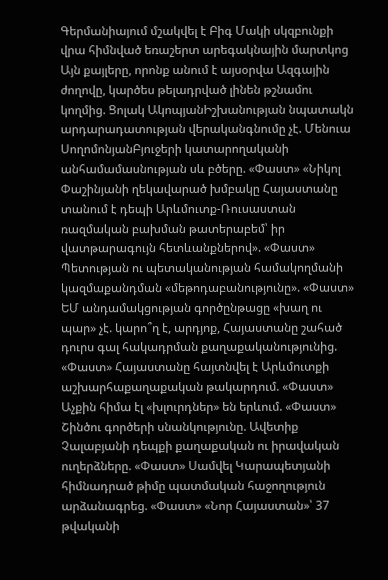Գերմանիայում մշակվել է Բիգ Մակի սկզբունքի վրա հիմնված եռաշերտ արեգակնային մարտկոց Այն քայլերը, որոնք անում է այսօրվա Ազգային ժողովը, կարծես թելադրված լինեն թշնամու կողմից. Ցոլակ ԱկոպյանԻշխանության նպատակն արդարադատության վերականգնումը չէ. Մենուա ՍողոմոնյանԲյուջերի կատարողականի անհամամասնության սև բծերը. «Փաստ» «Նիկոլ Փաշինյանի ղեկավարած խմբակը Հայաստանը տանում է դեպի Արևմուտք-Ռուսաստան ռազմական բախման թատերաբեմ՝ իր վատթարագույն հետևանքներով». «Փաստ» Պետության ու պետականության համակողմանի կազմաքանդման «մեթոդաբանությունը». «Փաստ» ԵՄ անդամակցության գործընթացը «խաղ ու պար» չէ. կարո՞ղ է, արդյոք, Հայաստանը շահած դուրս գալ հակադրման քաղաքականությունից. «Փաստ» Հայաստանը հայտնվել է Արևմուտքի աշխարհաքաղաքական թակարդում. «Փաստ» Աչքին հիմա էլ «խլուրդներ» են երևում. «Փաստ» Շինծու գործերի սնանկությունը. Ավետիք Չալաբյանի դեպքի քաղաքական ու իրավական ուղերձները. «Փաստ» Սամվել Կարապետյանի հիմնադրած թիմը պատմական հաջողություն արձանագրեց. «Փաստ» «Նոր Հայաստան»՝ 37 թվականի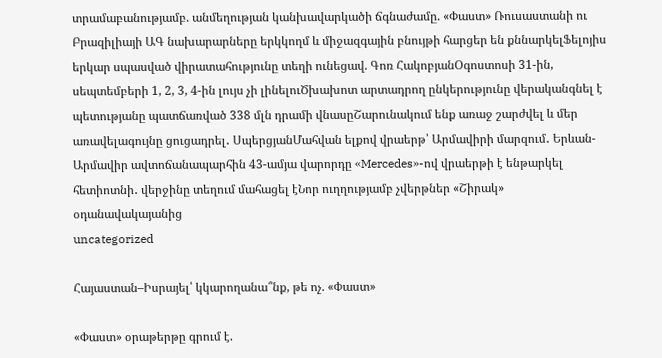տրամաբանությամբ. անմեղության կանխավարկածի ճգնաժամը. «Փաստ» Ռուսաստանի ու Բրազիլիայի ԱԳ նախարարները երկկողմ և միջազգային բնույթի հարցեր են քննարկելՖելոյիս երկար սպասված վիրատահությունը տեղի ունեցավ. Գոռ ՀակոբյանՕգոստոսի 31-ին, սեպտեմբերի 1, 2, 3, 4-ին լույս չի լինելուԾխախոտ արտադրող ընկերությունը վերականգնել է պետությանը պատճառված 338 մլն դրամի վնասըՇարունակում ենք առաջ շարժվել և մեր առավելագույնը ցուցադրել․ ՍպերցյանՄահվան ելքով վրաերթ՝ Արմավիրի մարզում․ Երևան-Արմավիր ավտոճանապարհին 43-ամյա վարորդը «Mercedes»-ով վրաերթի է ենթարկել հետիոտնի․ վերջինը տեղում մահացել էՆոր ուղղությամբ չվերթներ «Շիրակ» օդանավակայանից
uncategorized

Հայաստան–Իսրայել՝ կկարողանա՞նք, թե ոչ. «Փաստ»

«Փաստ» օրաթերթը գրում է.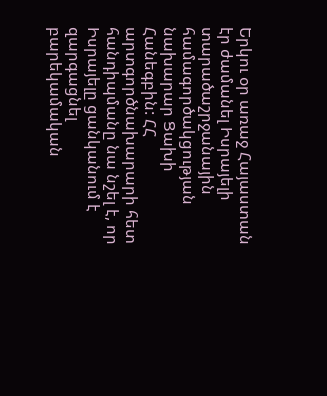Երկու օր առաջ Հայաստան էր ժամանել Իսրայելի տարածաշրջանային համագործակցության նախարար Ցախի Հանեգբին: ՀՀ արտգործնախարարի հետ հանդիպմանը նա նշել է, որ Իսրայելը ցանկանում է զարգացնել բարեկամական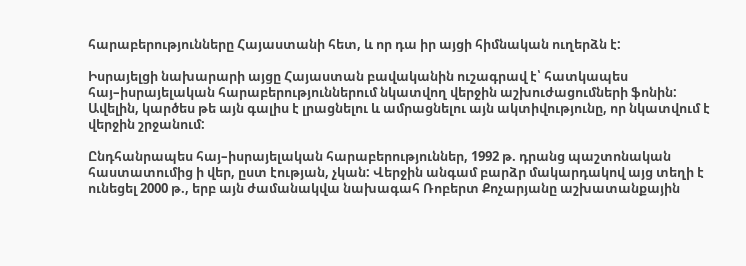հարաբերությունները Հայաստանի հետ, և որ դա իր այցի հիմնական ուղերձն է:

Իսրայելցի նախարարի այցը Հայաստան բավականին ուշագրավ է՝ հատկապես հայ–իսրայելական հարաբերություններում նկատվող վերջին աշխուժացումների ֆոնին: Ավելին, կարծես թե այն գալիս է լրացնելու և ամրացնելու այն ակտիվությունը, որ նկատվում է վերջին շրջանում:

Ընդհանրապես հայ–իսրայելական հարաբերություններ, 1992 թ. դրանց պաշտոնական հաստատումից ի վեր, ըստ էության, չկան: Վերջին անգամ բարձր մակարդակով այց տեղի է ունեցել 2000 թ., երբ այն ժամանակվա նախագահ Ռոբերտ Քոչարյանը աշխատանքային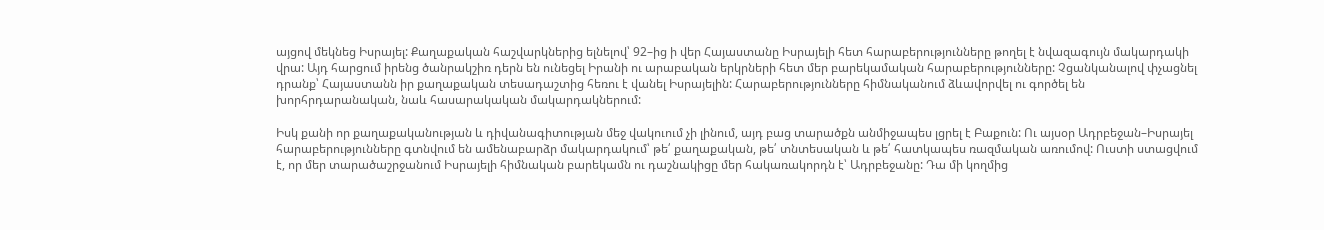այցով մեկնեց Իսրայել: Քաղաքական հաշվարկներից ելնելով՝ 92–ից ի վեր Հայաստանը Իսրայելի հետ հարաբերությունները թողել է նվազագույն մակարդակի վրա: Այդ հարցում իրենց ծանրակշիռ դերն են ունեցել Իրանի ու արաբական երկրների հետ մեր բարեկամական հարաբերությունները: Չցանկանալով փչացնել դրանք՝ Հայաստանն իր քաղաքական տեսադաշտից հեռու է վանել Իսրայելին: Հարաբերությունները հիմնականում ձևավորվել ու գործել են խորհրդարանական, նաև հասարակական մակարդակներում:

Իսկ քանի որ քաղաքականության և դիվանագիտության մեջ վակուում չի լինում, այդ բաց տարածքն անմիջապես լցրել է Բաքուն: Ու այսօր Ադրբեջան–Իսրայել հարաբերությունները գտնվում են ամենաբարձր մակարդակում՝ թե՛ քաղաքական, թե՛ տնտեսական և թե՛ հատկապես ռազմական առումով: Ուստի ստացվում է, որ մեր տարածաշրջանում Իսրայելի հիմնական բարեկամն ու դաշնակիցը մեր հակառակորդն է՝ Ադրբեջանը: Դա մի կողմից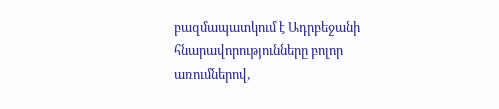բազմապատկում է Ադրբեջանի հնարավորությունները բոլոր առումներով,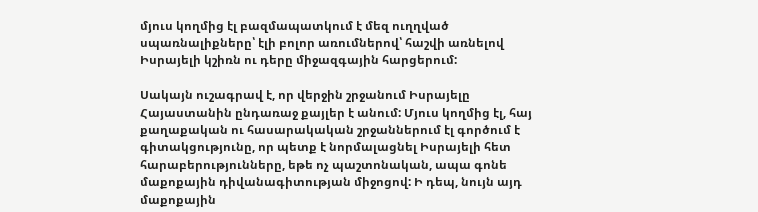մյուս կողմից էլ բազմապատկում է մեզ ուղղված սպառնալիքները՝ էլի բոլոր առումներով՝ հաշվի առնելով Իսրայելի կշիռն ու դերը միջազգային հարցերում:

Սակայն ուշագրավ է, որ վերջին շրջանում Իսրայելը Հայաստանին ընդառաջ քայլեր է անում: Մյուս կողմից էլ, հայ քաղաքական ու հասարակական շրջաններում էլ գործում է գիտակցությունը, որ պետք է նորմալացնել Իսրայելի հետ հարաբերությունները, եթե ոչ պաշտոնական, ապա գոնե մաքոքային դիվանագիտության միջոցով: Ի դեպ, նույն այդ մաքոքային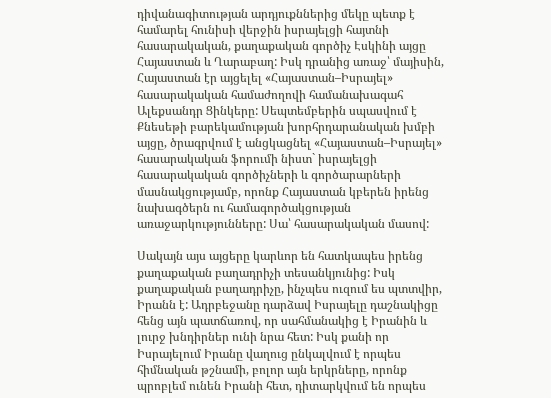դիվանագիտության արդյուքններից մեկը պետք է համարել հունիսի վերջին իսրայելցի հայտնի հասարակական, քաղաքական գործիչ Էսկինի այցը Հայաստան և Ղարաբաղ: Իսկ դրանից առաջ՝ մայիսին, Հայաստան էր այցելել «Հայաստան–Իսրայել» հասարակական համաժողովի համանախագահ Ալեքսանդր Ցինկերը: Սեպտեմբերին սպասվում է Քնեսեթի բարեկամության խորհրդարանական խմբի այցը, ծրագրվում է անցկացնել «Հայաստան–Իսրայել» հասարակական ֆորումի նիստ` իսրայելցի հասարակական գործիչների և գործարարների մասնակցությամբ, որոնք Հայաստան կբերեն իրենց նախագծերն ու համագործակցության առաջարկությունները: Սա՝ հասարակական մասով:

Սակայն այս այցերը կարևոր են հատկապես իրենց քաղաքական բաղադրիչի տեսանկյունից: Իսկ քաղաքական բաղադրիչը, ինչպես ուզում ես պտտվիր, Իրանն է: Ադրբեջանը դարձավ Իսրայելը դաշնակիցը հենց այն պատճառով, որ սահմանակից է Իրանին և լուրջ խնդիրներ ունի նրա հետ: Իսկ քանի որ Իսրայելում Իրանը վաղուց ընկալվում է որպես հիմնական թշնամի, բոլոր այն երկրները, որոնք պրոբլեմ ունեն Իրանի հետ, դիտարկվում են որպես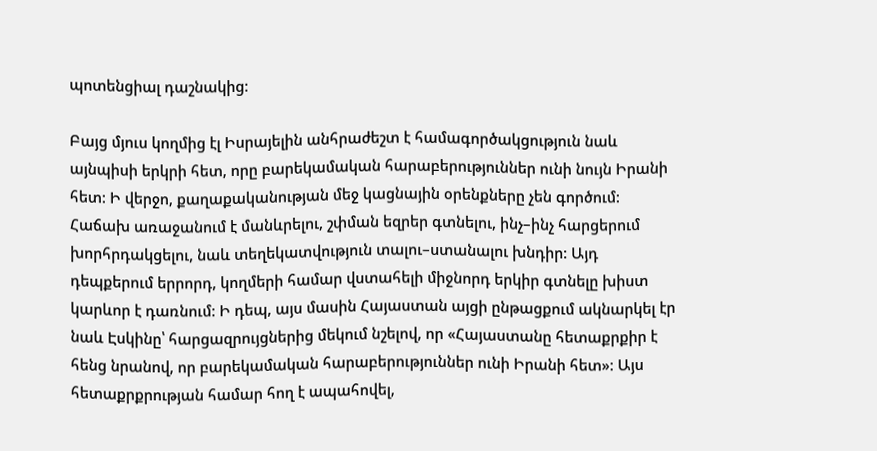պոտենցիալ դաշնակից:

Բայց մյուս կողմից էլ Իսրայելին անհրաժեշտ է համագործակցություն նաև այնպիսի երկրի հետ, որը բարեկամական հարաբերություններ ունի նույն Իրանի հետ: Ի վերջո, քաղաքականության մեջ կացնային օրենքները չեն գործում: Հաճախ առաջանում է մանևրելու, շփման եզրեր գտնելու, ինչ–ինչ հարցերում խորհրդակցելու, նաև տեղեկատվություն տալու–ստանալու խնդիր: Այդ դեպքերում երրորդ, կողմերի համար վստահելի միջնորդ երկիր գտնելը խիստ կարևոր է դառնում: Ի դեպ, այս մասին Հայաստան այցի ընթացքում ակնարկել էր նաև Էսկինը՝ հարցազրույցներից մեկում նշելով, որ «Հայաստանը հետաքրքիր է հենց նրանով, որ բարեկամական հարաբերություններ ունի Իրանի հետ»: Այս հետաքրքրության համար հող է ապահովել,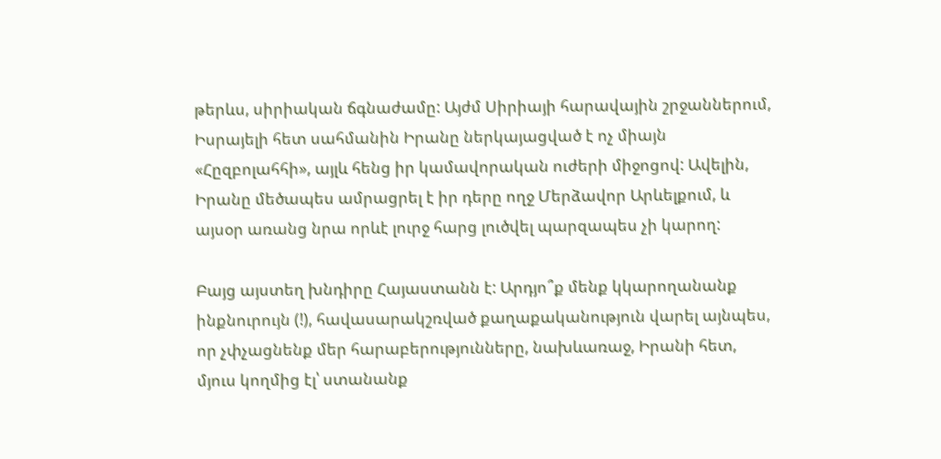թերևս, սիրիական ճգնաժամը: Այժմ Սիրիայի հարավային շրջաններում, Իսրայելի հետ սահմանին Իրանը ներկայացված է ոչ միայն «Հըզբոլահհի», այլև հենց իր կամավորական ուժերի միջոցով: Ավելին, Իրանը մեծապես ամրացրել է իր դերը ողջ Մերձավոր Արևելքում, և այսօր առանց նրա որևէ լուրջ հարց լուծվել պարզապես չի կարող:

Բայց այստեղ խնդիրը Հայաստանն է: Արդյո՞ք մենք կկարողանանք ինքնուրույն (!), հավասարակշռված քաղաքականություն վարել այնպես, որ չփչացնենք մեր հարաբերությունները, նախևառաջ, Իրանի հետ, մյուս կողմից էլ՝ ստանանք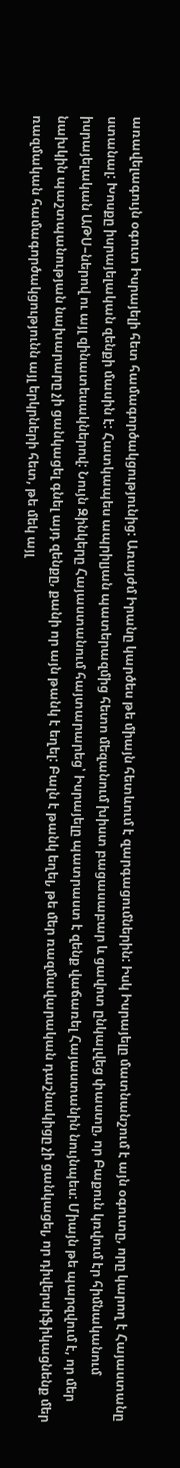առավելագույն օգուտ Իսրայելի հետ համագործակցությունից: Առայժմ Իրանը կարծես թե միայն հետևում է զարգացումներին: Իսկ Իսրայելը մատնանշում է այն օգուտը, որը կարող է Հայաստանը ստանալ: Խոսքը իսրայելական զենքի մասին է: Հատկապես ապրիլյան պատերազմից հետո մեզանում խիստ բացասաբար և ցավոտ ընկալվեց փաստը, որ Բաքուն կռվում էր հիմնականում իսրայելական ԱԹՍ–ներով ու այլ զինատեսակներով: Նույն Զինկերը Հայաստանում հայտարարեց՝ Իսրայելը պատրաստ է զենք վաճառել Հայաստանին նույնպես: Միայն թե պարզվում է, որ մեր նախկին պաշտպանության նախարարը չի ցանկացել գնել այդ զենքը, քանի որ այն թանկ է եղել: Բալն է թանկ եղել, թե մեր ռազմավարական դաշնակիցը չի ցանկացել, որ դիվերսիֆիկացնենք մեր ռազմական համագործակցությունն այլ երկրների հետ, թե մեկ այլ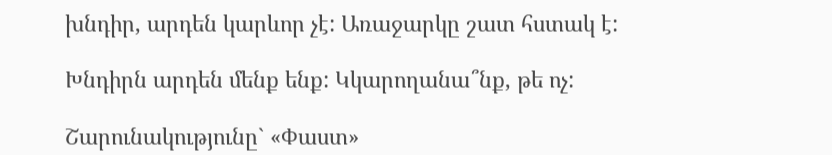խնդիր, արդեն կարևոր չէ: Առաջարկը շատ հստակ է:

Խնդիրն արդեն մենք ենք: Կկարողանա՞նք, թե ոչ:

Շարունակությունը` «Փաստ»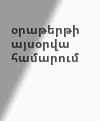օրաթերթի այսօրվա համարում